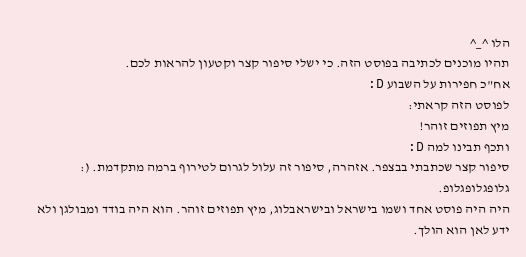הלו ^_^
תהיו מוכנים לכתיבה בפוסט הזה. כי ישלי סיפור קצר וקטעון להראות לכם.
אח"כ חפירות על השבוע D:
לפוסט הזה קראתי:
מיץ תפוזים זוהר!
ותכף תבינו למה D:
סיפור קצר שכתבתי בבצפר. אזהרה, סיפור זה עלול לגרום לטירוף ברמה מתקדמת. (:
גלופגלופגלופ.
היה היה פוסט אחד ושמו בישראל ובישראבלוג, מיץ תפוזים זוהר. הוא היה בודד ומבולגן ולא ידע לאן הוא הולך.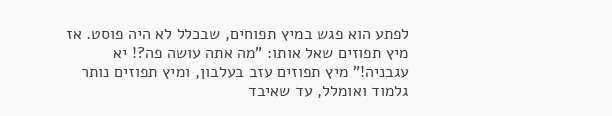לפתע הוא פגש במיץ תפוחים, שבכלל לא היה פוסט. אז מיץ תפוזים שאל אותו: "מה אתה עושה פה?! יא עגבניה!" מיץ תפוזים עזב בעלבון, ומיץ תפוזים נותר גלמוד ואומלל, עד שאיבד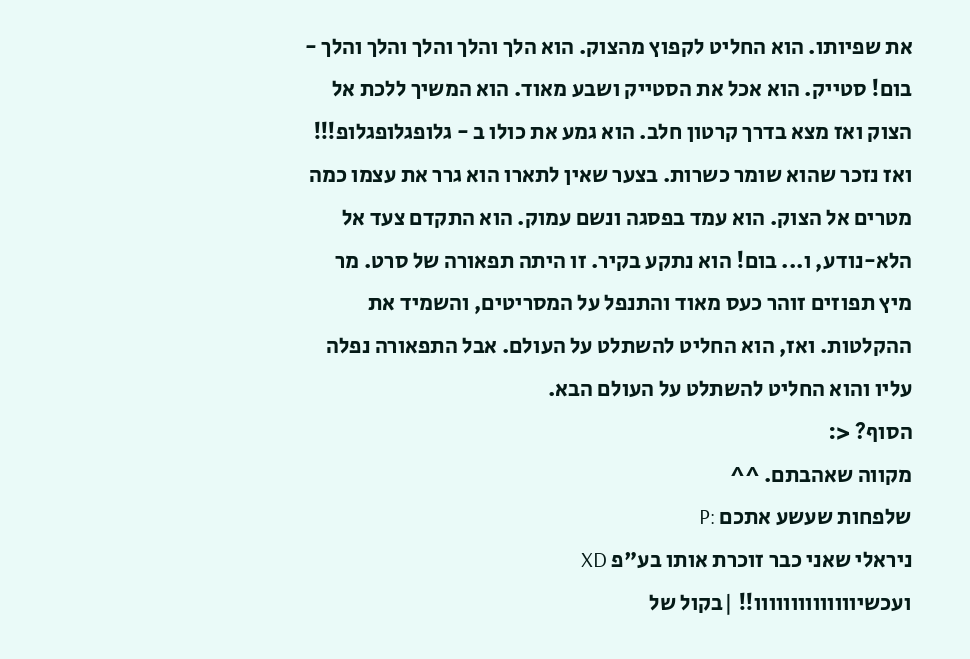את שפיותו. הוא החליט לקפוץ מהצוק. הוא הלך והלך והלך והלך והלך - בום! סטייק. הוא אכל את הסטייק ושבע מאוד. הוא המשיך ללכת אל הצוק ואז מצא בדרך קרטון חלב. הוא גמע את כולו ב - גלופגלופגלופ!!! ואז נזכר שהוא שומר כשרות. בצער שאין לתארו הוא גרר את עצמו כמה מטרים אל הצוק. הוא עמד בפסגה ונשם עמוק. הוא התקדם צעד אל הלא-נודע, ו... בום! הוא נתקע בקיר. זו היתה תפאורה של סרט. מר מיץ תפוזים זוהר כעס מאוד והתנפל על המסריטים, והשמיד את ההקלטות. ואז, הוא החליט להשתלט על העולם. אבל התפאורה נפלה עליו והוא החליט להשתלט על העולם הבא.
הסוף? <:
מקווה שאהבתם. ^^
שלפחות שעשע אתכם :P
ניראלי שאני כבר זוכרת אותו בע"פ XD
ועכשיוווווווווווווו!! |בקול של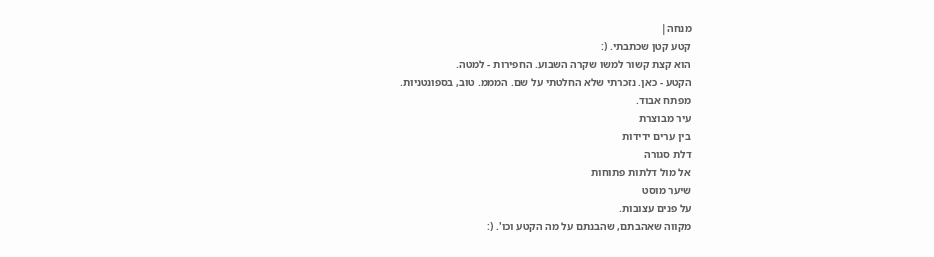מנחה|
קטע קטן שכתבתי. (:
הוא קצת קשור למשו שקרה השבוע. החפירות - למטה.
הקטע - כאן. נזכרתי שלא החלטתי על שם. המממ. טוב, בספונטניות.
מפתח אבוד.
עיר מבוצרת
בין ערים ידידות
דלת סגורה
אל מול דלתות פתוחות
שיער מוסט
על פנים עצובות.
מקווה שאהבתם, שהבנתם על מה הקטע וכו'. (: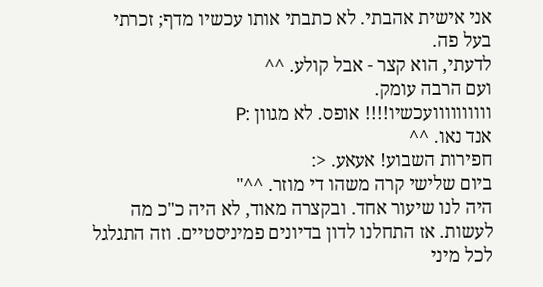אני אישית אהבתי. לא כתבתי אותו עכשיו מדף; זכרתי בעל פה.
לדעתי, הוא קצר - אבל קולע. ^^
ועם הרבה עומק.
וווווווווועכשיו!!!! אופס. לא מגוון :P
אנד נאו. ^^
חפירות השבוע! אעאע. <:
ביום שלישי קרה משהו די מוזר. ^^"
היה לנו שיעור אחד. ובקצרה מאוד, לא היה כ"כ מה לעשות. אז התחלנו לדון בדיונים פמיניסטיים. וזה התגלגל לכל מיני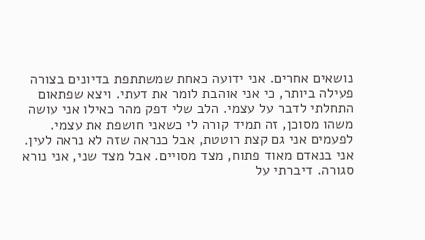נושאים אחרים. אני ידועה כאחת שמשתתפת בדיונים בצורה פעילה ביותר, כי אני אוהבת לומר את דעתי. ויצא שפתאום התחלתי לדבר על עצמי. הלב שלי דפק מהר כאילו אני עושה משהו מסוכן, זה תמיד קורה לי כשאני חושפת את עצמי. לפעמים אני גם קצת רוטטת, אבל כנראה שזה לא נראה לעין. אני בנאדם מאוד פתוח, מצד מסויים. אבל מצד שני, אני נורא סגורה. דיברתי על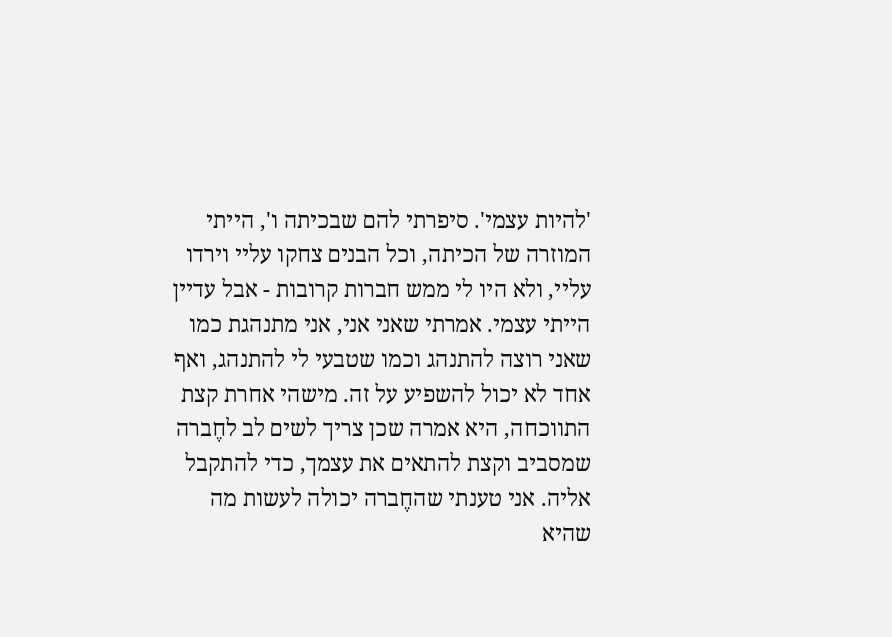'להיות עצמי'. סיפרתי להם שבכיתה ו', הייתי המוזרה של הכיתה, וכל הבנים צחקו עליי וירדו עליי, ולא היו לי ממש חברות קרובות - אבל עדיין הייתי עצמי. אמרתי שאני אני, אני מתנהגת כמו שאני רוצה להתנהג וכמו שטבעי לי להתנהג, ואף אחד לא יכול להשפיע על זה. מישהי אחרת קצת התווכחה, היא אמרה שכן צריך לשים לב לחֶברה שמסביב וקצת להתאים את עצמך, כדי להתקבל אליה. אני טענתי שהחֶברה יכולה לעשות מה שהיא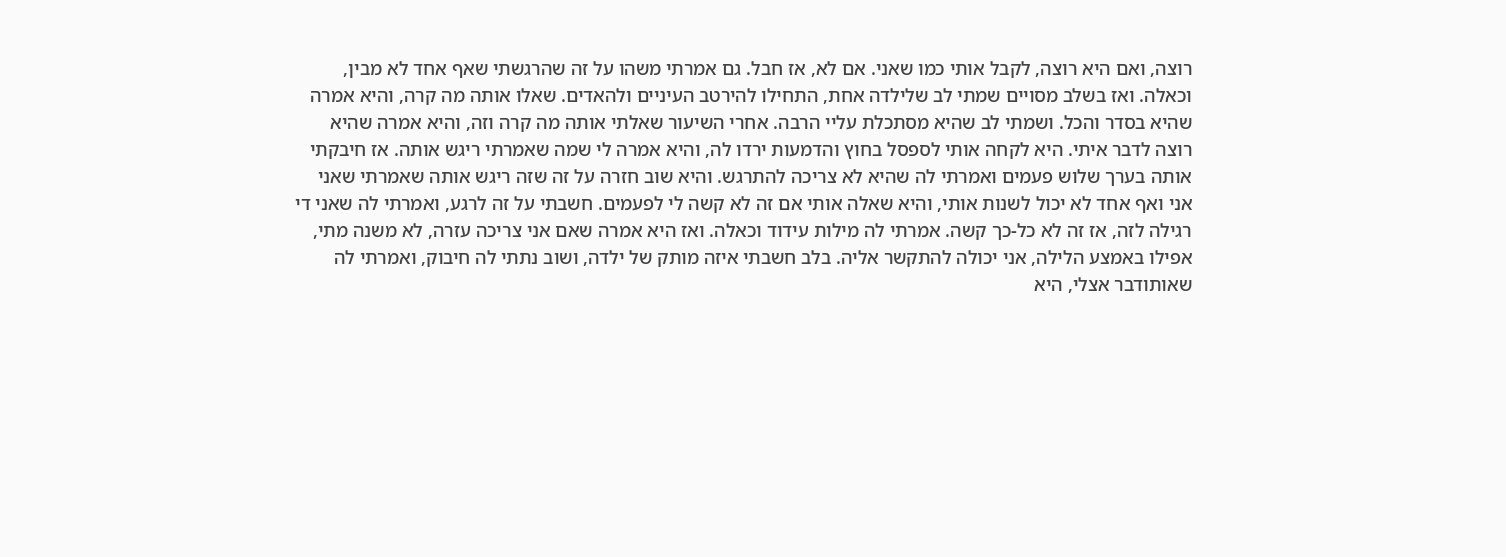רוצה, ואם היא רוצה, לקבל אותי כמו שאני. אם לא, אז חבל. גם אמרתי משהו על זה שהרגשתי שאף אחד לא מבין, וכאלה. ואז בשלב מסויים שמתי לב שלילדה אחת, התחילו להירטב העיניים ולהאדים. שאלו אותה מה קרה, והיא אמרה שהיא בסדר והכל. ושמתי לב שהיא מסתכלת עליי הרבה. אחרי השיעור שאלתי אותה מה קרה וזה, והיא אמרה שהיא רוצה לדבר איתי. היא לקחה אותי לספסל בחוץ והדמעות ירדו לה, והיא אמרה לי שמה שאמרתי ריגש אותה. אז חיבקתי אותה בערך שלוש פעמים ואמרתי לה שהיא לא צריכה להתרגש. והיא שוב חזרה על זה שזה ריגש אותה שאמרתי שאני אני ואף אחד לא יכול לשנות אותי, והיא שאלה אותי אם זה לא קשה לי לפעמים. חשבתי על זה לרגע, ואמרתי לה שאני די רגילה לזה, אז זה לא כל-כך קשה. אמרתי לה מילות עידוד וכאלה. ואז היא אמרה שאם אני צריכה עזרה, לא משנה מתי, אפילו באמצע הלילה, אני יכולה להתקשר אליה. בלב חשבתי איזה מותק של ילדה, ושוב נתתי לה חיבוק, ואמרתי לה שאותודבר אצלי, היא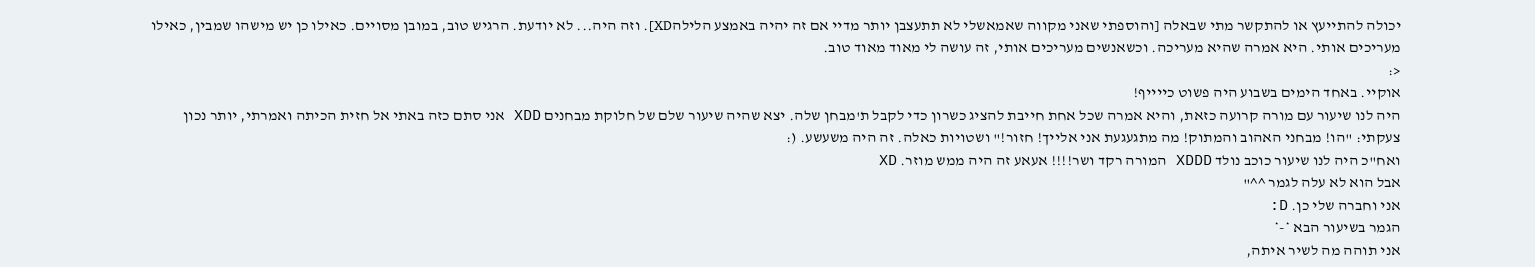יכולה להתייעץ או להתקשר מתי שבאלה [והוספתי שאני מקווה שאמאשלי לא תתעצבן יותר מדיי אם זה יהיה באמצע הלילהXD]. וזה היה... לא יודעת. הרגיש טוב, במובן מסויים. כאילו כן יש מישהו שמבין, כאילו מעריכים אותי. היא אמרה שהיא מעריכה. וכשאנשים מעריכים אותי, זה עושה לי מאוד מאוד טוב.
<:
אוקיי. באחד הימים בשבוע היה פשוט כייייף!
היה לנו שיעור עם מורה קרועה כזאת, והיא אמרה שכל אחת חייבת להציג כשרון כדי לקבל ת'מבחן שלה. יצא שהיה שיעור שלם של חלוקת מבחנים XDD אני סתם כזה באתי אל חזית הכיתה ואמרתי, יותר נכון צעקתי: "הו! מבחני האהוב והמתוק! מה מתגעגעת אני אלייך! חזור!" ושטויות כאלה. זה היה משעשע. (:
ואח"כ היה לנו שיעור כוכב נולד XDDD המורה רקד ושר!!!! אעאע זה היה ממש מוזר. XD
אבל הוא לא עלה לגמר ^^"
אני וחברה שלי כן. D:
הגמר בשיעור הבא *-*
אני תוהה מה לשיר איתה,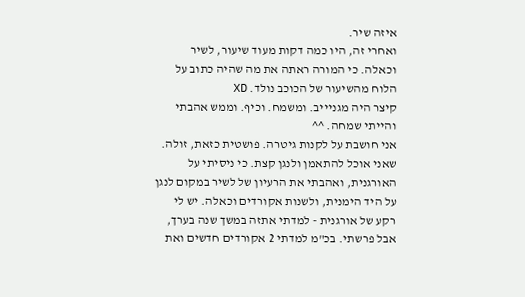איזה שיר.
ואחרי זה, היו כמה דקות מעוד שיעור, לשיר וכאלה. כי המורה ראתה את מה שהיה כתוב על הלוח מהשיעור של הכוכב נולד. XD
קיצר היה מגניייב. ומשמח. וכיף. וממש אהבתי והייתי שמחה. ^^
אני חושבת על לקנות גיטרה. פושטית כזאת, זולה. שאני אוכל להתאמן ולנגן קצת. כי ניסיתי על האורגנית, ואהבתי את הרעיון של לשיר במקום לנגן על היד הימנית, ולשנות אקורדים וכאלה. יש לי רקע של אורגנית - למדתי אתזה במשך שנה בערך, אבל פרשתי. בכ"מ למדתי 2 אקורדים חדשים ואת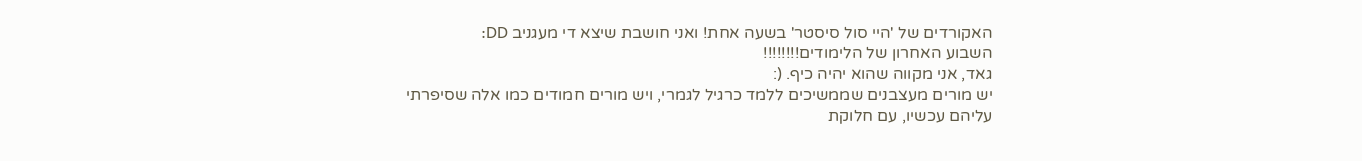האקורדים של 'היי סול סיסטר' בשעה אחת! ואני חושבת שיצא די מעגניב DD:
השבוע האחרון של הלימודים!!!!!!!!
גאד, אני מקווה שהוא יהיה כיף. (:
יש מורים מעצבנים שממשיכים ללמד כרגיל לגמרי, ויש מורים חמודים כמו אלה שסיפרתי עליהם עכשיו, עם חלוקת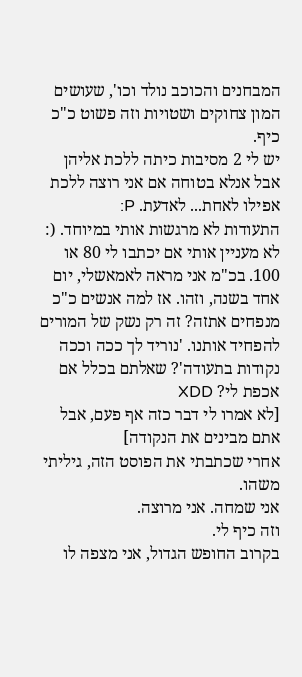המבחנים והכוכב נולד וכו', שעושים המון צחוקים ושטויות וזה פשוט כ"כ כיף.
יש לי 2 מסיבות כיתה ללכת אליהן אבל אנלא בטוחה אם אני רוצה ללכת אפילו לאחת... לאדעת. P:
התעודות לא מרגשות אותי במיוחד. (:
לא מעניין אותי אם יכתבו לי 80 או 100. בכ"מ אני מראה לאמאשלי, יום אחד בשנה, וזהו. אז למה אנשים כ"כ מנפחים אתזה? זה רק נשק של המורים להפחיד אותנו. 'נוריד לך ככה וככה נקודות בתעודה'? שאלתם בכלל אם אכפת לי? XDD
[לא אמרו לי דבר כזה אף פעם, אבל אתם מבינים את הנקודה]
אחרי שכתבתי את הפוסט הזה, גיליתי משהו.
אני שמחה. אני מרוצה.
וזה כיף לי.
בקרוב החופש הגדול, אני מצפה לו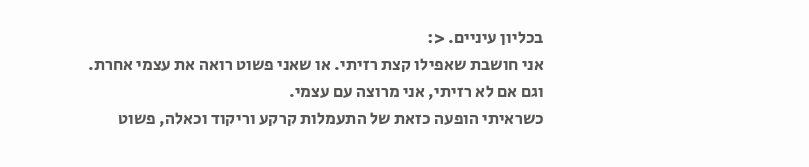בכליון עיניים. <:
אני חושבת שאפילו קצת רזיתי. או שאני פשוט רואה את עצמי אחרת. וגם אם לא רזיתי, אני מרוצה עם עצמי.
כשראיתי הופעה כזאת של התעמלות קרקע וריקוד וכאלה, פשוט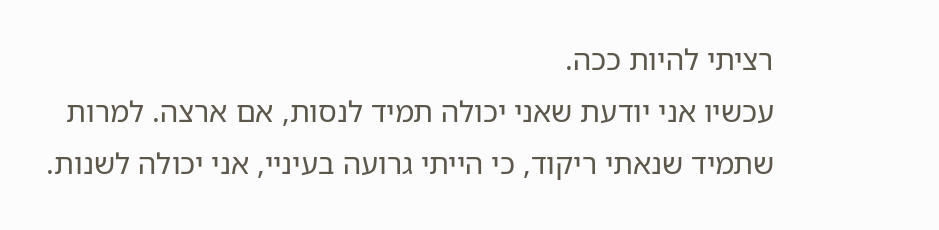רציתי להיות ככה.
עכשיו אני יודעת שאני יכולה תמיד לנסות, אם ארצה. למרות שתמיד שנאתי ריקוד, כי הייתי גרועה בעיניי, אני יכולה לשנות.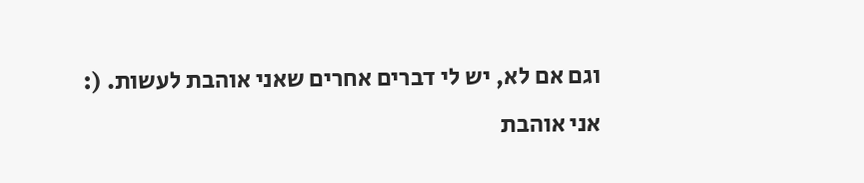וגם אם לא, יש לי דברים אחרים שאני אוהבת לעשות. (:
אני אוהבת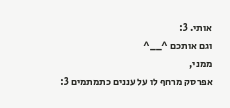אותי. 3:
וגם אותכם ^__^
ממני,
אפרסק מרחף לו על עננים כתמתמים 3: